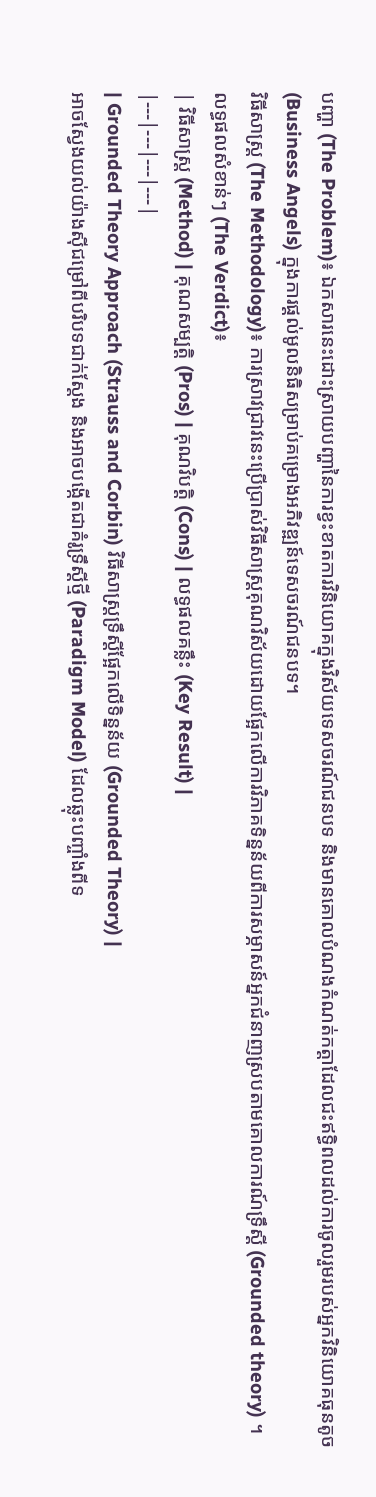បញ្ហា (The Problem)៖ ឯកសារនេះដោះស្រាយបញ្ហានៃការខ្វះខាតការវិនិយោគក្នុងវិស័យទេសចរណ៍ជនបទ និងមានគោលបំណងកំណត់កត្តាដែលជះឥទ្ធិពលដល់ការចូលរួមរបស់អ្នកវិនិយោគធុនតូច (Business Angels) ក្នុងការផ្តល់មូលនិធិសម្រាប់គម្រោងអភិវឌ្ឍន៍ទេសចរណ៍ជនបទ។
វិធីសាស្ត្រ (The Methodology)៖ ការស្រាវជ្រាវនេះប្រើប្រាស់វិធីសាស្រ្តគុណវិស័យដោយផ្អែកលើការវិភាគទិន្នន័យពីការសម្ភាសន៍អ្នកជំនាញស្របតាមគោលការណ៍ទ្រឹស្តី (Grounded theory) ។
លទ្ធផលសំខាន់ៗ (The Verdict)៖
| វិធីសាស្ត្រ (Method) | គុណសម្បត្តិ (Pros) | គុណវិបត្តិ (Cons) | លទ្ធផលគន្លឹះ (Key Result) |
|---|---|---|---|
| Grounded Theory Approach (Strauss and Corbin) វិធីសាស្រ្តទ្រឹស្តីផ្អែកលើទិន្នន័យ (Grounded Theory) |
អាចស្វែងយល់យ៉ាងស៊ីជម្រៅពីបរិបទជាក់ស្តែង និងអាចបង្កើតជាគំរូទ្រឹស្តីថ្មី (Paradigm Model) ដែលឆ្លុះបញ្ចាំងពីទ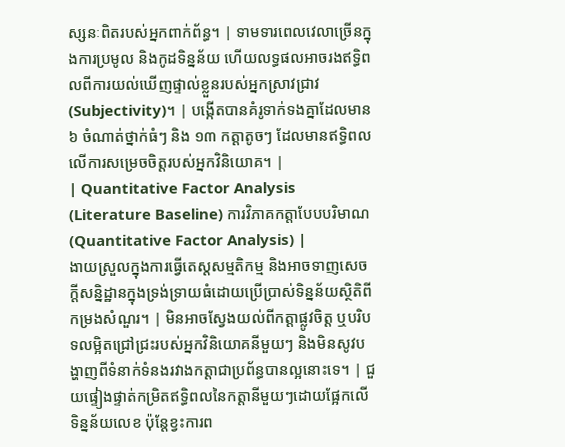ស្សនៈពិតរបស់អ្នកពាក់ព័ន្ធ។ | ទាមទារពេលវេលាច្រើនក្នុងការប្រមូល និងកូដទិន្នន័យ ហើយលទ្ធផលអាចរងឥទ្ធិពលពីការយល់ឃើញផ្ទាល់ខ្លួនរបស់អ្នកស្រាវជ្រាវ (Subjectivity)។ | បង្កើតបានគំរូទាក់ទងគ្នាដែលមាន ៦ ចំណាត់ថ្នាក់ធំៗ និង ១៣ កត្តាតូចៗ ដែលមានឥទ្ធិពលលើការសម្រេចចិត្តរបស់អ្នកវិនិយោគ។ |
| Quantitative Factor Analysis (Literature Baseline) ការវិភាគកត្តាបែបបរិមាណ (Quantitative Factor Analysis) |
ងាយស្រួលក្នុងការធ្វើតេស្តសម្មតិកម្ម និងអាចទាញសេចក្តីសន្និដ្ឋានក្នុងទ្រង់ទ្រាយធំដោយប្រើប្រាស់ទិន្នន័យស្ថិតិពីកម្រងសំណួរ។ | មិនអាចស្វែងយល់ពីកត្តាផ្លូវចិត្ត ឬបរិបទលម្អិតជ្រៅជ្រះរបស់អ្នកវិនិយោគនីមួយៗ និងមិនសូវបង្ហាញពីទំនាក់ទំនងរវាងកត្តាជាប្រព័ន្ធបានល្អនោះទេ។ | ជួយផ្ទៀងផ្ទាត់កម្រិតឥទ្ធិពលនៃកត្តានីមួយៗដោយផ្អែកលើទិន្នន័យលេខ ប៉ុន្តែខ្វះការព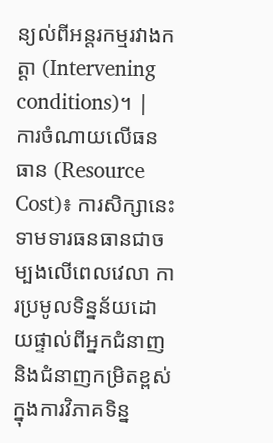ន្យល់ពីអន្តរកម្មរវាងកត្តា (Intervening conditions)។ |
ការចំណាយលើធនធាន (Resource Cost)៖ ការសិក្សានេះទាមទារធនធានជាចម្បងលើពេលវេលា ការប្រមូលទិន្នន័យដោយផ្ទាល់ពីអ្នកជំនាញ និងជំនាញកម្រិតខ្ពស់ក្នុងការវិភាគទិន្ន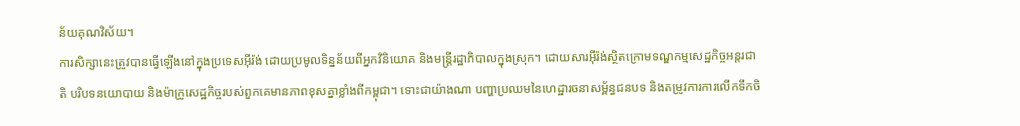ន័យគុណវិស័យ។
ការសិក្សានេះត្រូវបានធ្វើឡើងនៅក្នុងប្រទេសអ៊ីរ៉ង់ ដោយប្រមូលទិន្នន័យពីអ្នកវិនិយោគ និងមន្ត្រីរដ្ឋាភិបាលក្នុងស្រុក។ ដោយសារអ៊ីរ៉ង់ស្ថិតក្រោមទណ្ឌកម្មសេដ្ឋកិច្ចអន្តរជាតិ បរិបទនយោបាយ និងម៉ាក្រូសេដ្ឋកិច្ចរបស់ពួកគេមានភាពខុសគ្នាខ្លាំងពីកម្ពុជា។ ទោះជាយ៉ាងណា បញ្ហាប្រឈមនៃហេដ្ឋារចនាសម្ព័ន្ធជនបទ និងតម្រូវការការលើកទឹកចិ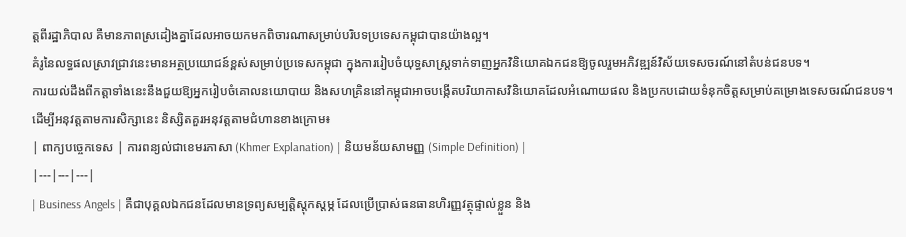ត្តពីរដ្ឋាភិបាល គឺមានភាពស្រដៀងគ្នាដែលអាចយកមកពិចារណាសម្រាប់បរិបទប្រទេសកម្ពុជាបានយ៉ាងល្អ។
គំរូនៃលទ្ធផលស្រាវជ្រាវនេះមានអត្ថប្រយោជន៍ខ្ពស់សម្រាប់ប្រទេសកម្ពុជា ក្នុងការរៀបចំយុទ្ធសាស្ត្រទាក់ទាញអ្នកវិនិយោគឯកជនឱ្យចូលរួមអភិវឌ្ឍន៍វិស័យទេសចរណ៍នៅតំបន់ជនបទ។
ការយល់ដឹងពីកត្តាទាំងនេះនឹងជួយឱ្យអ្នករៀបចំគោលនយោបាយ និងសហគ្រិននៅកម្ពុជាអាចបង្កើតបរិយាកាសវិនិយោគដែលអំណោយផល និងប្រកបដោយទំនុកចិត្តសម្រាប់គម្រោងទេសចរណ៍ជនបទ។
ដើម្បីអនុវត្តតាមការសិក្សានេះ និស្សិតគួរអនុវត្តតាមជំហានខាងក្រោម៖
| ពាក្យបច្ចេកទេស | ការពន្យល់ជាខេមរភាសា (Khmer Explanation) | និយមន័យសាមញ្ញ (Simple Definition) |
|---|---|---|
| Business Angels | គឺជាបុគ្គលឯកជនដែលមានទ្រព្យសម្បត្តិស្តុកស្តម្ភ ដែលប្រើប្រាស់ធនធានហិរញ្ញវត្ថុផ្ទាល់ខ្លួន និង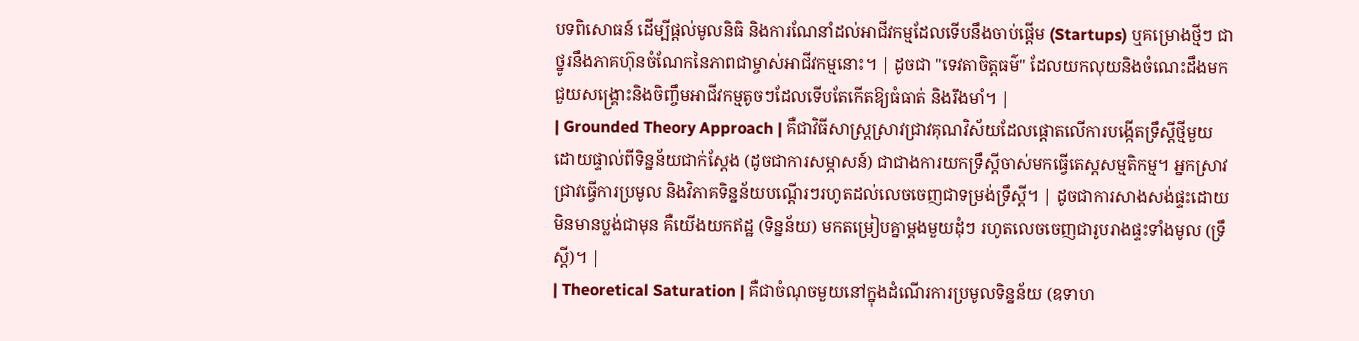បទពិសោធន៍ ដើម្បីផ្តល់មូលនិធិ និងការណែនាំដល់អាជីវកម្មដែលទើបនឹងចាប់ផ្តើម (Startups) ឬគម្រោងថ្មីៗ ជាថ្នូរនឹងភាគហ៊ុនចំណែកនៃភាពជាម្ចាស់អាជីវកម្មនោះ។ | ដូចជា "ទេវតាចិត្តធម៌" ដែលយកលុយនិងចំណេះដឹងមកជួយសង្គ្រោះនិងចិញ្ចឹមអាជីវកម្មតូចៗដែលទើបតែកើតឱ្យធំធាត់ និងរឹងមាំ។ |
| Grounded Theory Approach | គឺជាវិធីសាស្រ្តស្រាវជ្រាវគុណវិស័យដែលផ្តោតលើការបង្កើតទ្រឹស្តីថ្មីមួយដោយផ្ទាល់ពីទិន្នន័យជាក់ស្តែង (ដូចជាការសម្ភាសន៍) ជាជាងការយកទ្រឹស្តីចាស់មកធ្វើតេស្តសម្មតិកម្ម។ អ្នកស្រាវជ្រាវធ្វើការប្រមូល និងវិភាគទិន្នន័យបណ្តើរៗរហូតដល់លេចចេញជាទម្រង់ទ្រឹស្តី។ | ដូចជាការសាងសង់ផ្ទះដោយមិនមានប្លង់ជាមុន គឺយើងយកឥដ្ឋ (ទិន្នន័យ) មកតម្រៀបគ្នាម្តងមួយដុំៗ រហូតលេចចេញជារូបរាងផ្ទះទាំងមូល (ទ្រឹស្តី)។ |
| Theoretical Saturation | គឺជាចំណុចមួយនៅក្នុងដំណើរការប្រមូលទិន្នន័យ (ឧទាហ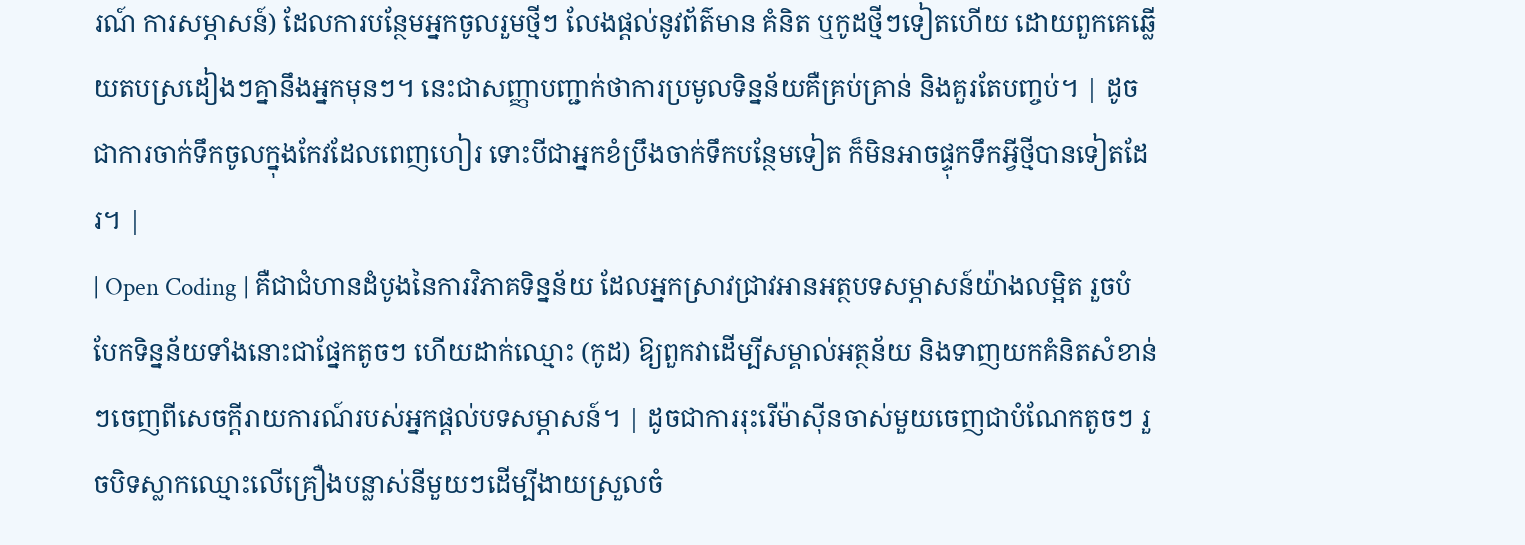រណ៍ ការសម្ភាសន៍) ដែលការបន្ថែមអ្នកចូលរួមថ្មីៗ លែងផ្តល់នូវព័ត៌មាន គំនិត ឬកូដថ្មីៗទៀតហើយ ដោយពួកគេឆ្លើយតបស្រដៀងៗគ្នានឹងអ្នកមុនៗ។ នេះជាសញ្ញាបញ្ជាក់ថាការប្រមូលទិន្នន័យគឺគ្រប់គ្រាន់ និងគួរតែបញ្ចប់។ | ដូចជាការចាក់ទឹកចូលក្នុងកែវដែលពេញហៀរ ទោះបីជាអ្នកខំប្រឹងចាក់ទឹកបន្ថែមទៀត ក៏មិនអាចផ្ទុកទឹកអ្វីថ្មីបានទៀតដែរ។ |
| Open Coding | គឺជាជំហានដំបូងនៃការវិភាគទិន្នន័យ ដែលអ្នកស្រាវជ្រាវអានអត្ថបទសម្ភាសន៍យ៉ាងលម្អិត រួចបំបែកទិន្នន័យទាំងនោះជាផ្នែកតូចៗ ហើយដាក់ឈ្មោះ (កូដ) ឱ្យពួកវាដើម្បីសម្គាល់អត្ថន័យ និងទាញយកគំនិតសំខាន់ៗចេញពីសេចក្តីរាយការណ៍របស់អ្នកផ្តល់បទសម្ភាសន៍។ | ដូចជាការរុះរើម៉ាស៊ីនចាស់មួយចេញជាបំណែកតូចៗ រួចបិទស្លាកឈ្មោះលើគ្រឿងបន្លាស់នីមួយៗដើម្បីងាយស្រួលចំ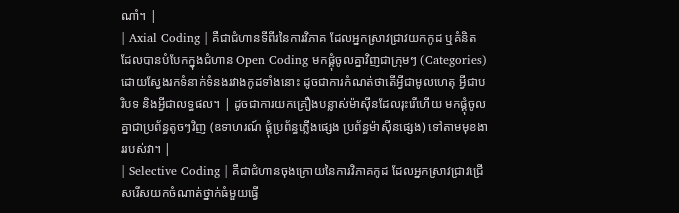ណាំ។ |
| Axial Coding | គឺជាជំហានទីពីរនៃការវិភាគ ដែលអ្នកស្រាវជ្រាវយកកូដ ឬគំនិតដែលបានបំបែកក្នុងជំហាន Open Coding មកផ្គុំចូលគ្នាវិញជាក្រុមៗ (Categories) ដោយស្វែងរកទំនាក់ទំនងរវាងកូដទាំងនោះ ដូចជាការកំណត់ថាតើអ្វីជាមូលហេតុ អ្វីជាបរិបទ និងអ្វីជាលទ្ធផល។ | ដូចជាការយកគ្រឿងបន្លាស់ម៉ាស៊ីនដែលរុះរើហើយ មកផ្គុំចូលគ្នាជាប្រព័ន្ធតូចៗវិញ (ឧទាហរណ៍ ផ្គុំប្រព័ន្ធភ្លើងផ្សេង ប្រព័ន្ធម៉ាស៊ីនផ្សេង) ទៅតាមមុខងាររបស់វា។ |
| Selective Coding | គឺជាជំហានចុងក្រោយនៃការវិភាគកូដ ដែលអ្នកស្រាវជ្រាវជ្រើសរើសយកចំណាត់ថ្នាក់ធំមួយធ្វើ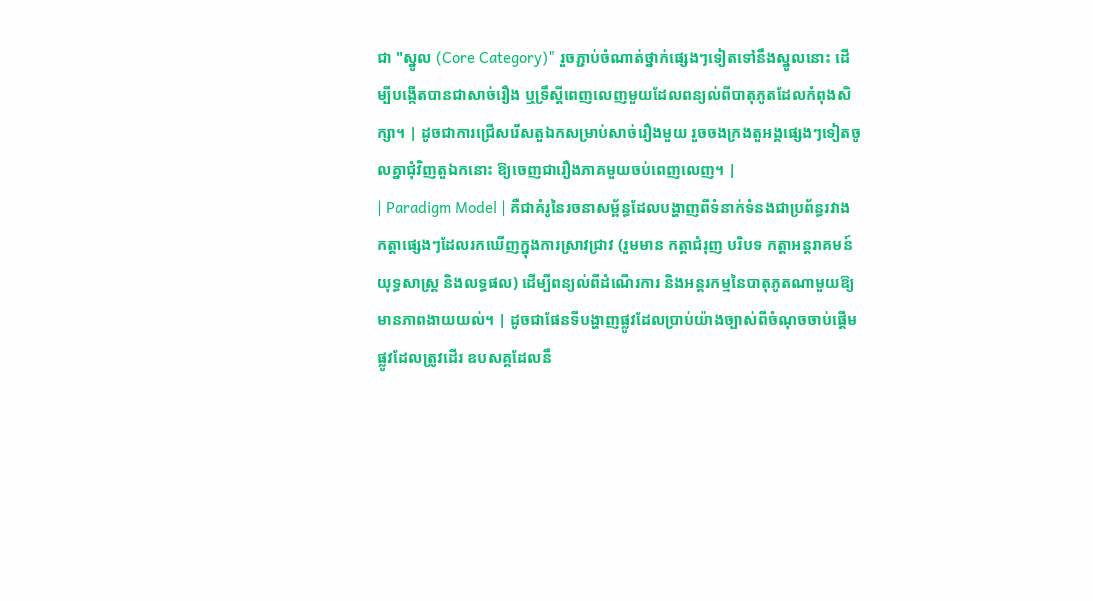ជា "ស្នូល (Core Category)" រួចភ្ជាប់ចំណាត់ថ្នាក់ផ្សេងៗទៀតទៅនឹងស្នូលនោះ ដើម្បីបង្កើតបានជាសាច់រឿង ឬទ្រឹស្តីពេញលេញមួយដែលពន្យល់ពីបាតុភូតដែលកំពុងសិក្សា។ | ដូចជាការជ្រើសរើសតួឯកសម្រាប់សាច់រឿងមួយ រួចចងក្រងតួអង្គផ្សេងៗទៀតចូលគ្នាជុំវិញតួឯកនោះ ឱ្យចេញជារឿងភាគមួយចប់ពេញលេញ។ |
| Paradigm Model | គឺជាគំរូនៃរចនាសម្ព័ន្ធដែលបង្ហាញពីទំនាក់ទំនងជាប្រព័ន្ធរវាងកត្តាផ្សេងៗដែលរកឃើញក្នុងការស្រាវជ្រាវ (រួមមាន កត្តាជំរុញ បរិបទ កត្តាអន្តរាគមន៍ យុទ្ធសាស្ត្រ និងលទ្ធផល) ដើម្បីពន្យល់ពីដំណើរការ និងអន្តរកម្មនៃបាតុភូតណាមួយឱ្យមានភាពងាយយល់។ | ដូចជាផែនទីបង្ហាញផ្លូវដែលប្រាប់យ៉ាងច្បាស់ពីចំណុចចាប់ផ្តើម ផ្លូវដែលត្រូវដើរ ឧបសគ្គដែលនឹ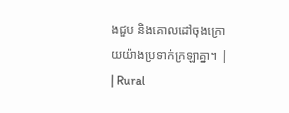ងជួប និងគោលដៅចុងក្រោយយ៉ាងប្រទាក់ក្រឡាគ្នា។ |
| Rural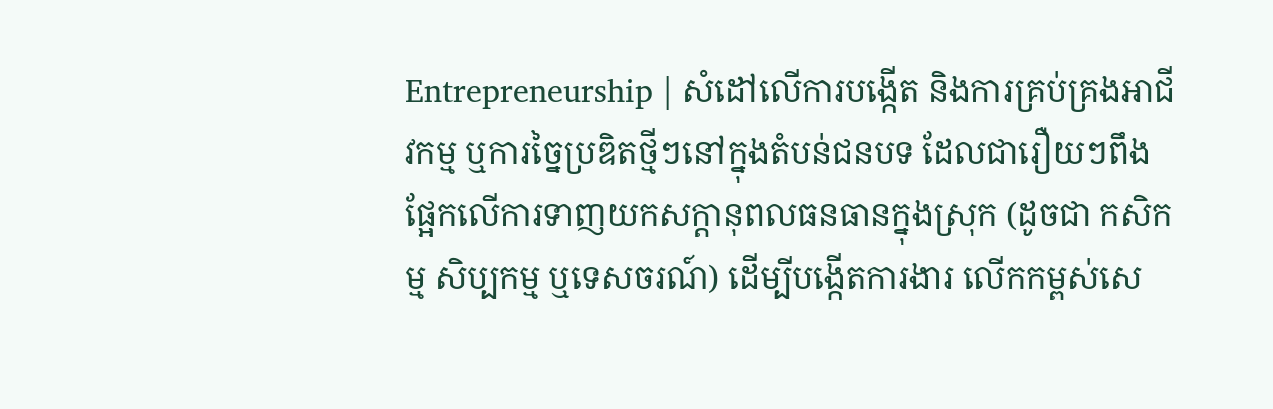Entrepreneurship | សំដៅលើការបង្កើត និងការគ្រប់គ្រងអាជីវកម្ម ឬការច្នៃប្រឌិតថ្មីៗនៅក្នុងតំបន់ជនបទ ដែលជារឿយៗពឹងផ្អែកលើការទាញយកសក្តានុពលធនធានក្នុងស្រុក (ដូចជា កសិកម្ម សិប្បកម្ម ឬទេសចរណ៍) ដើម្បីបង្កើតការងារ លើកកម្ពស់សេ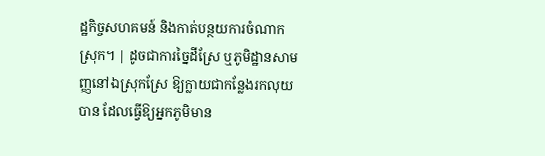ដ្ឋកិច្ចសហគមន៍ និងកាត់បន្ថយការចំណាកស្រុក។ | ដូចជាការច្នៃដីស្រែ ឬភូមិដ្ឋានសាមញ្ញនៅឯស្រុកស្រែ ឱ្យក្លាយជាកន្លែងរកលុយបាន ដែលធ្វើឱ្យអ្នកភូមិមាន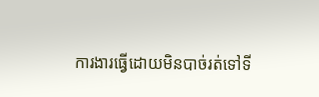ការងារធ្វើដោយមិនបាច់រត់ទៅទី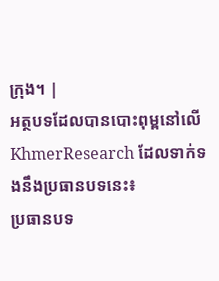ក្រុង។ |
អត្ថបទដែលបានបោះពុម្ពនៅលើ KhmerResearch ដែលទាក់ទងនឹងប្រធានបទនេះ៖
ប្រធានបទ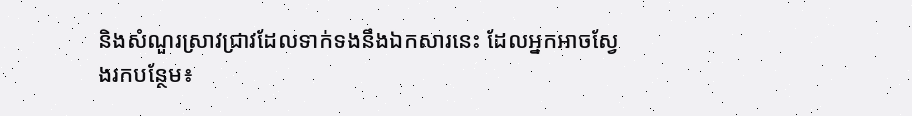និងសំណួរស្រាវជ្រាវដែលទាក់ទងនឹងឯកសារនេះ ដែលអ្នកអាចស្វែងរកបន្ថែម៖